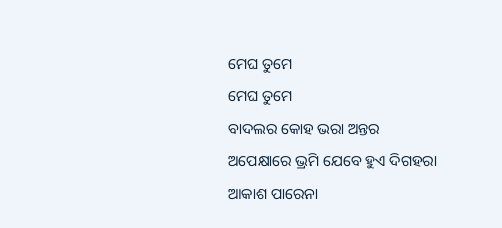ମେଘ ତୁମେ
ମେଘ ତୁମେ
ବାଦଲର କୋହ ଭରା ଅନ୍ତର
ଅପେକ୍ଷାରେ ଭ୍ରମି ଯେବେ ହୁଏ ଦିଗହରା
ଆକାଶ ପାରେନା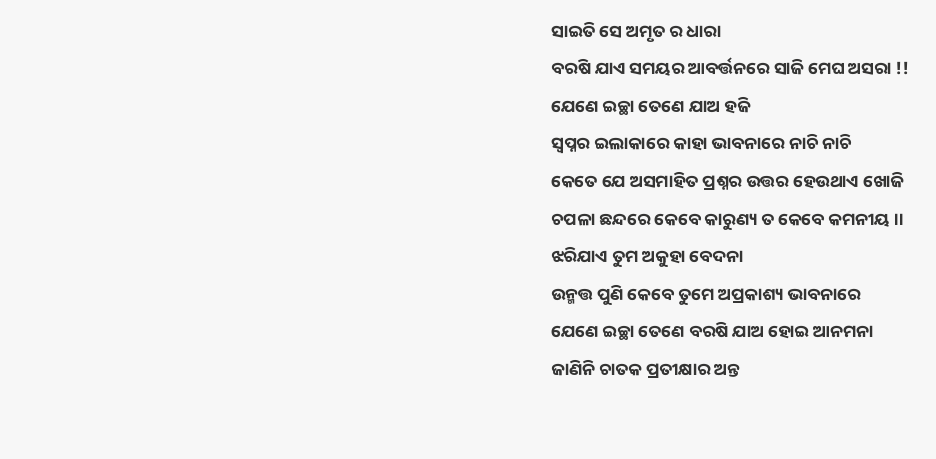ସାଇତି ସେ ଅମୃତ ର ଧାରା
ବରଷି ଯାଏ ସମୟର ଆବର୍ତ୍ତନରେ ସାଜି ମେଘ ଅସରା !!
ଯେଣେ ଇଚ୍ଛା ତେଣେ ଯାଅ ହଜି
ସ୍ୱପ୍ନର ଇଲାକାରେ କାହା ଭାବନାରେ ନାଚି ନାଚି
କେତେ ଯେ ଅସମାହିତ ପ୍ରଶ୍ନର ଉତ୍ତର ହେଉଥାଏ ଖୋଜି
ଚପଳା ଛନ୍ଦରେ କେବେ କାରୁଣ୍ୟ ତ କେବେ କମନୀୟ ।।
ଝରିଯାଏ ତୁମ ଅକୁହା ବେଦନା
ଉନ୍ମତ୍ତ ପୁଣି କେବେ ତୁମେ ଅପ୍ରକାଶ୍ୟ ଭାବନାରେ
ଯେଣେ ଇଚ୍ଛା ତେଣେ ବରଷି ଯାଅ ହୋଇ ଆନମନା
ଜାଣିନି ଚାତକ ପ୍ରତୀକ୍ଷାର ଅନ୍ତ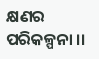କ୍ଷଣର ପରିକଳ୍ପନା ।।